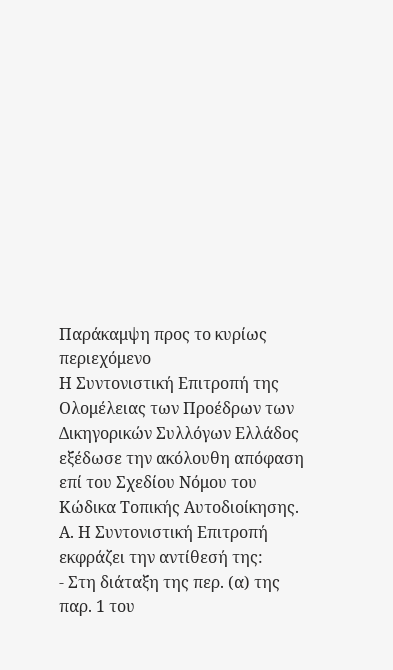Παράκαμψη προς το κυρίως περιεχόμενο
Η Συντονιστική Επιτροπή της Ολομέλειας των Προέδρων των Δικηγορικών Συλλόγων Ελλάδος εξέδωσε την ακόλουθη απόφαση επί του Σχεδίου Νόμου του Κώδικα Τοπικής Αυτοδιοίκησης.
Α. Η Συντονιστική Επιτροπή εκφράζει την αντίθεσή της:
- Στη διάταξη της περ. (α) της παρ. 1 του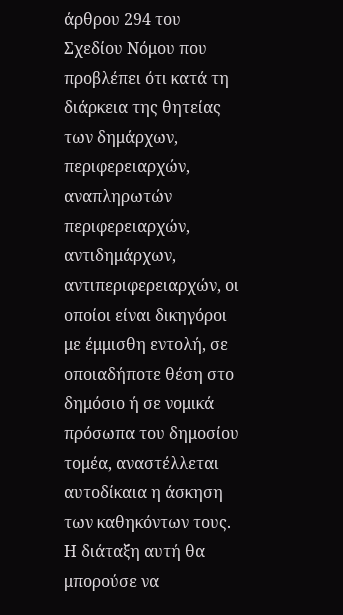άρθρου 294 του Σχεδίου Νόμου που προβλέπει ότι κατά τη διάρκεια της θητείας των δημάρχων, περιφερειαρχών, αναπληρωτών περιφερειαρχών, αντιδημάρχων, αντιπεριφερειαρχών, οι οποίοι είναι δικηγόροι με έμμισθη εντολή, σε οποιαδήποτε θέση στο δημόσιο ή σε νομικά πρόσωπα του δημοσίου τομέα, αναστέλλεται αυτοδίκαια η άσκηση των καθηκόντων τους. Η διάταξη αυτή θα μπορούσε να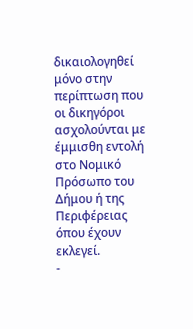δικαιολογηθεί μόνο στην περίπτωση που οι δικηγόροι ασχολούνται με έμμισθη εντολή στο Νομικό Πρόσωπο του Δήμου ή της Περιφέρειας όπου έχουν εκλεγεί.
-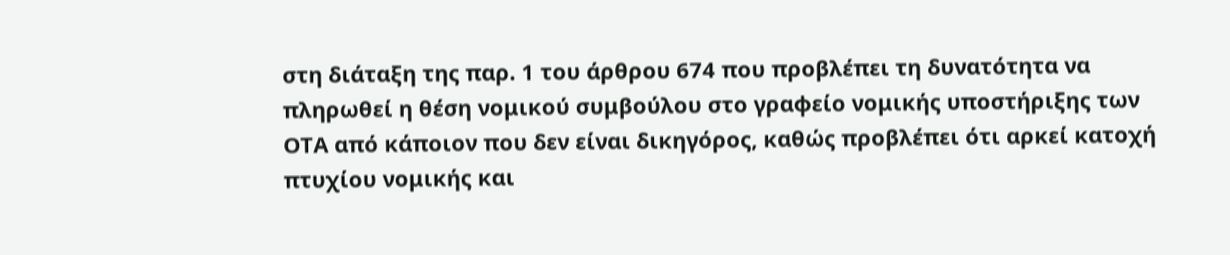στη διάταξη της παρ. 1 του άρθρου 674 που προβλέπει τη δυνατότητα να πληρωθεί η θέση νομικού συμβούλου στο γραφείο νομικής υποστήριξης των ΟΤΑ από κάποιον που δεν είναι δικηγόρος, καθώς προβλέπει ότι αρκεί κατοχή πτυχίου νομικής και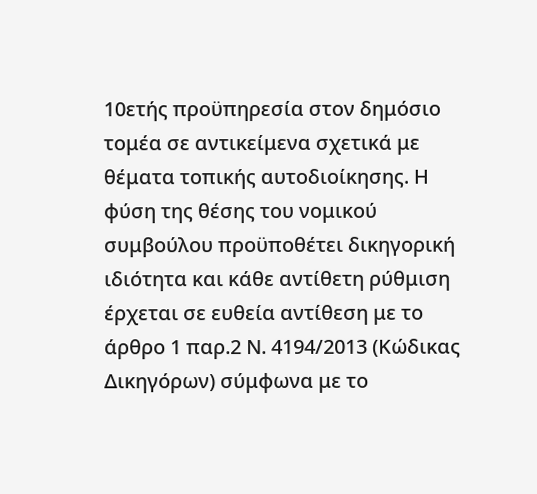10ετής προϋπηρεσία στον δημόσιο τομέα σε αντικείμενα σχετικά με θέματα τοπικής αυτοδιοίκησης. Η φύση της θέσης του νομικού συμβούλου προϋποθέτει δικηγορική ιδιότητα και κάθε αντίθετη ρύθμιση έρχεται σε ευθεία αντίθεση με το άρθρο 1 παρ.2 Ν. 4194/2013 (Κώδικας Δικηγόρων) σύμφωνα με το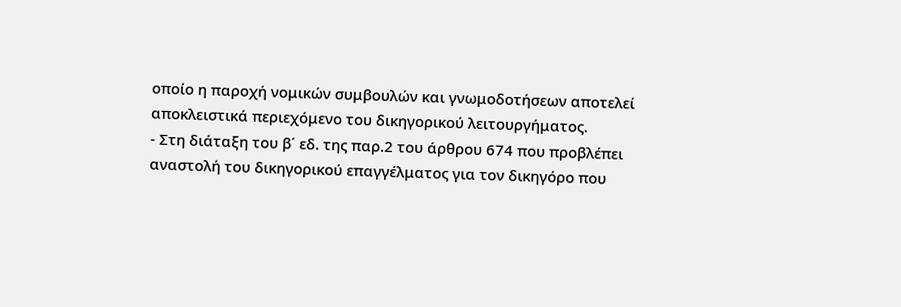οποίο η παροχή νομικών συμβουλών και γνωμοδοτήσεων αποτελεί αποκλειστικά περιεχόμενο του δικηγορικού λειτουργήματος.
- Στη διάταξη του β΄ εδ. της παρ.2 του άρθρου 674 που προβλέπει αναστολή του δικηγορικού επαγγέλματος για τον δικηγόρο που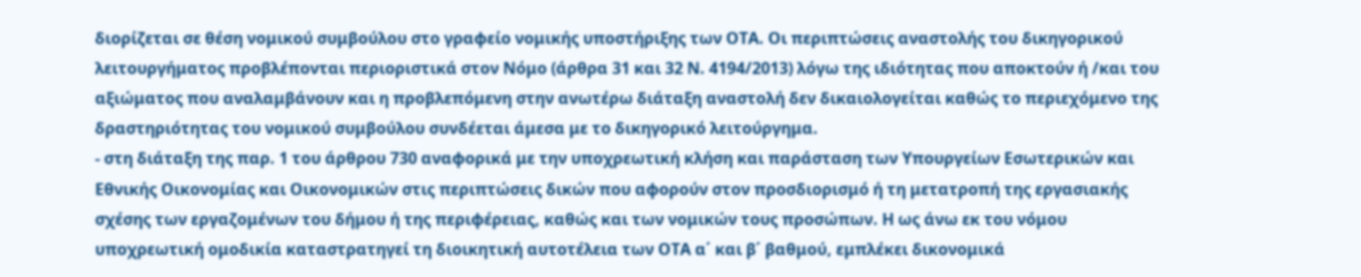διορίζεται σε θέση νομικού συμβούλου στο γραφείο νομικής υποστήριξης των ΟΤΑ. Οι περιπτώσεις αναστολής του δικηγορικού λειτουργήματος προβλέπονται περιοριστικά στον Νόμο (άρθρα 31 και 32 Ν. 4194/2013) λόγω της ιδιότητας που αποκτούν ή /και του αξιώματος που αναλαμβάνουν και η προβλεπόμενη στην ανωτέρω διάταξη αναστολή δεν δικαιολογείται καθώς το περιεχόμενο της δραστηριότητας του νομικού συμβούλου συνδέεται άμεσα με το δικηγορικό λειτούργημα.
- στη διάταξη της παρ. 1 του άρθρου 730 αναφορικά με την υποχρεωτική κλήση και παράσταση των Υπουργείων Εσωτερικών και Εθνικής Οικονομίας και Οικονομικών στις περιπτώσεις δικών που αφορούν στον προσδιορισμό ή τη μετατροπή της εργασιακής σχέσης των εργαζομένων του δήμου ή της περιφέρειας, καθώς και των νομικών τους προσώπων. Η ως άνω εκ του νόμου υποχρεωτική ομοδικία καταστρατηγεί τη διοικητική αυτοτέλεια των ΟΤΑ α΄ και β΄ βαθμού, εμπλέκει δικονομικά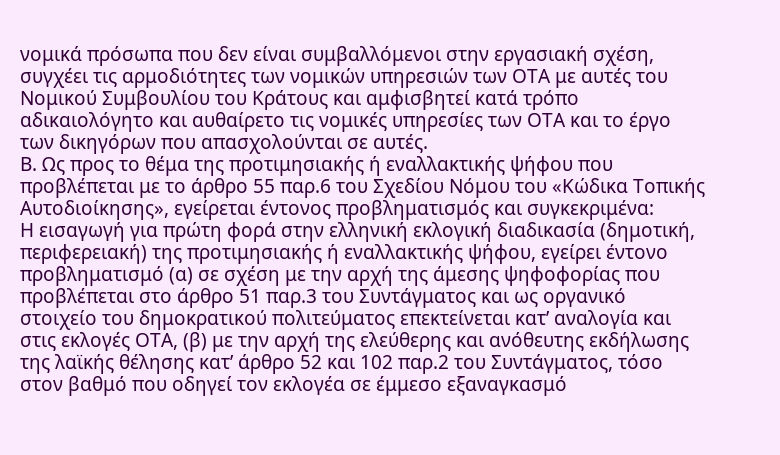νομικά πρόσωπα που δεν είναι συμβαλλόμενοι στην εργασιακή σχέση, συγχέει τις αρμοδιότητες των νομικών υπηρεσιών των ΟΤΑ με αυτές του Νομικού Συμβουλίου του Κράτους και αμφισβητεί κατά τρόπο αδικαιολόγητο και αυθαίρετο τις νομικές υπηρεσίες των ΟΤΑ και το έργο των δικηγόρων που απασχολούνται σε αυτές.
Β. Ως προς το θέμα της προτιμησιακής ή εναλλακτικής ψήφου που προβλέπεται με το άρθρο 55 παρ.6 του Σχεδίου Νόμου του «Κώδικα Τοπικής Αυτοδιοίκησης», εγείρεται έντονος προβληματισμός και συγκεκριμένα:
Η εισαγωγή για πρώτη φορά στην ελληνική εκλογική διαδικασία (δημοτική, περιφερειακή) της προτιμησιακής ή εναλλακτικής ψήφου, εγείρει έντονο προβληματισμό (α) σε σχέση με την αρχή της άμεσης ψηφοφορίας που προβλέπεται στο άρθρο 51 παρ.3 του Συντάγματος και ως οργανικό στοιχείο του δημοκρατικού πολιτεύματος επεκτείνεται κατ’ αναλογία και στις εκλογές ΟΤΑ, (β) με την αρχή της ελεύθερης και ανόθευτης εκδήλωσης της λαϊκής θέλησης κατ’ άρθρο 52 και 102 παρ.2 του Συντάγματος, τόσο στον βαθμό που οδηγεί τον εκλογέα σε έμμεσο εξαναγκασμό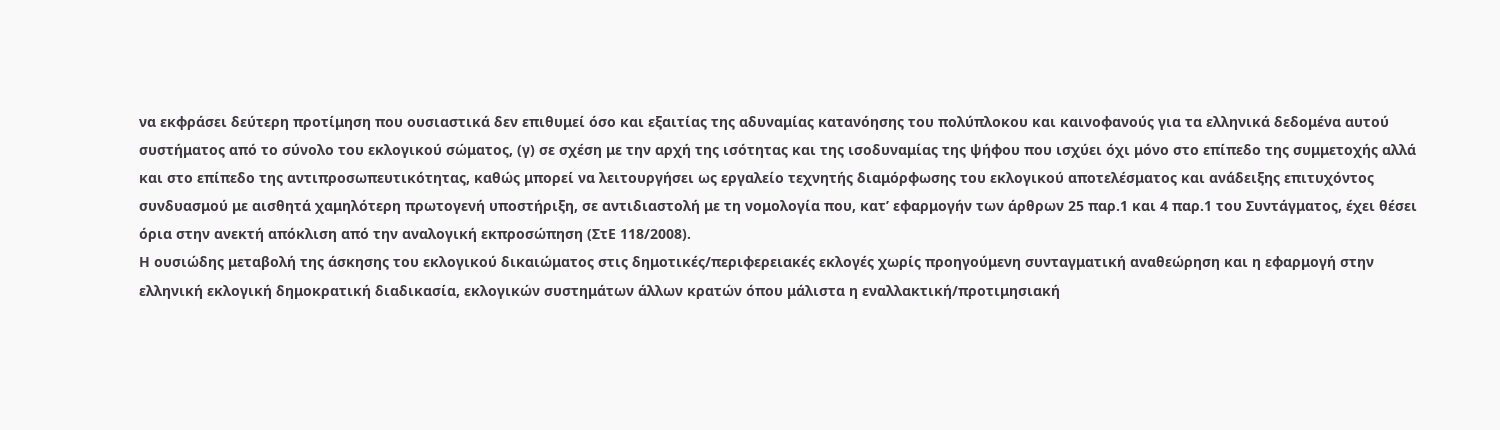να εκφράσει δεύτερη προτίμηση που ουσιαστικά δεν επιθυμεί όσο και εξαιτίας της αδυναμίας κατανόησης του πολύπλοκου και καινοφανούς για τα ελληνικά δεδομένα αυτού συστήματος από το σύνολο του εκλογικού σώματος, (γ) σε σχέση με την αρχή της ισότητας και της ισοδυναμίας της ψήφου που ισχύει όχι μόνο στο επίπεδο της συμμετοχής αλλά και στο επίπεδο της αντιπροσωπευτικότητας, καθώς μπορεί να λειτουργήσει ως εργαλείο τεχνητής διαμόρφωσης του εκλογικού αποτελέσματος και ανάδειξης επιτυχόντος συνδυασμού με αισθητά χαμηλότερη πρωτογενή υποστήριξη, σε αντιδιαστολή με τη νομολογία που, κατ’ εφαρμογήν των άρθρων 25 παρ.1 και 4 παρ.1 του Συντάγματος, έχει θέσει όρια στην ανεκτή απόκλιση από την αναλογική εκπροσώπηση (ΣτΕ 118/2008).
Η ουσιώδης μεταβολή της άσκησης του εκλογικού δικαιώματος στις δημοτικές/περιφερειακές εκλογές χωρίς προηγούμενη συνταγματική αναθεώρηση και η εφαρμογή στην ελληνική εκλογική δημοκρατική διαδικασία, εκλογικών συστημάτων άλλων κρατών όπου μάλιστα η εναλλακτική/προτιμησιακή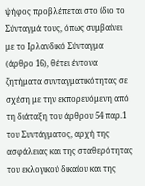ψήφος προβλέπεται στο ίδιο το Σύνταγμά τους, όπως συμβαίνει με το Ιρλανδικό Σύνταγμα (άρθρο 16), θέτει έντονα ζητήματα συνταγματικότητας σε σχέση με την εκπορευόμενη από τη διάταξη του άρθρου 54 παρ.1 του Συντάγματος, αρχή της ασφάλειας και της σταθερότητας του εκλογικού δικαίου και της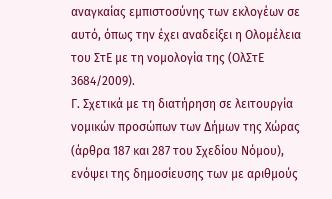αναγκαίας εμπιστοσύνης των εκλογέων σε αυτό, όπως την έχει αναδείξει η Ολομέλεια του ΣτΕ με τη νομολογία της (ΟλΣτΕ 3684/2009).
Γ. Σχετικά με τη διατήρηση σε λειτουργία νομικών προσώπων των Δήμων της Χώρας (άρθρα 187 και 287 του Σχεδίου Νόμου), ενόψει της δημοσίευσης των με αριθμούς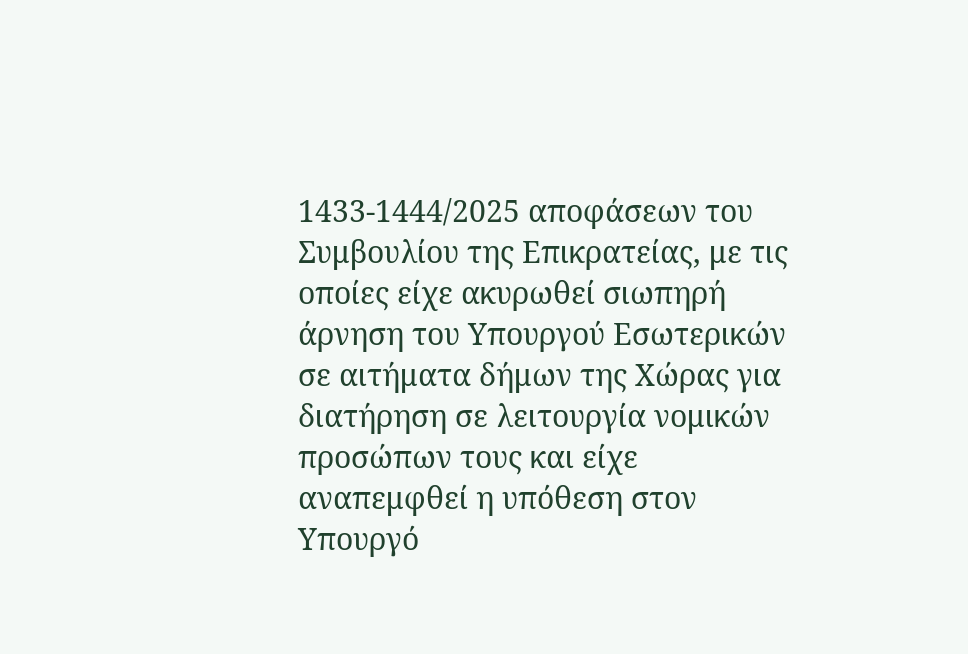1433-1444/2025 αποφάσεων του Συμβουλίου της Επικρατείας, με τις οποίες είχε ακυρωθεί σιωπηρή άρνηση του Υπουργού Εσωτερικών σε αιτήματα δήμων της Χώρας για διατήρηση σε λειτουργία νομικών προσώπων τους και είχε αναπεμφθεί η υπόθεση στον Υπουργό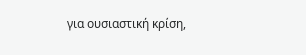για ουσιαστική κρίση,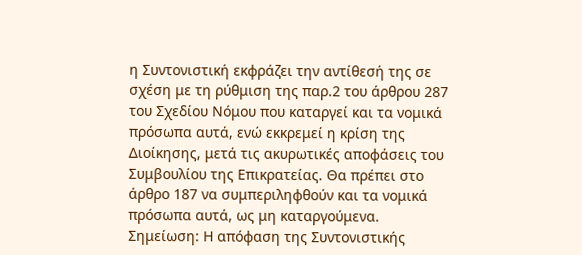η Συντονιστική εκφράζει την αντίθεσή της σε σχέση με τη ρύθμιση της παρ.2 του άρθρου 287 του Σχεδίου Νόμου που καταργεί και τα νομικά πρόσωπα αυτά, ενώ εκκρεμεί η κρίση της Διοίκησης, μετά τις ακυρωτικές αποφάσεις του Συμβουλίου της Επικρατείας. Θα πρέπει στο άρθρο 187 να συμπεριληφθούν και τα νομικά πρόσωπα αυτά, ως μη καταργούμενα.
Σημείωση: Η απόφαση της Συντονιστικής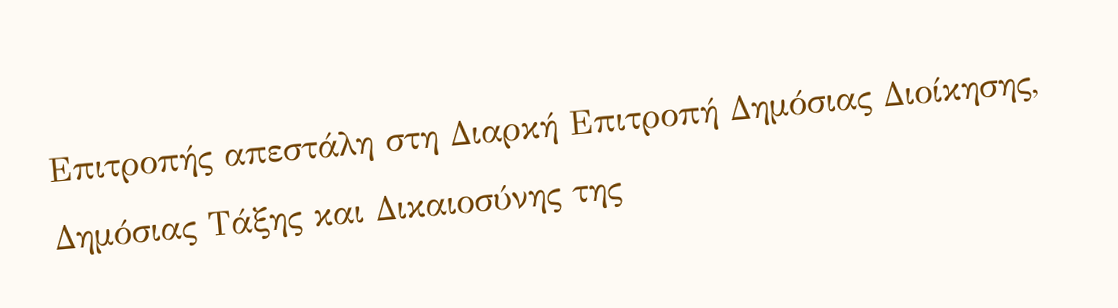Επιτροπής απεστάλη στη Διαρκή Επιτροπή Δημόσιας Διοίκησης, Δημόσιας Τάξης και Δικαιοσύνης της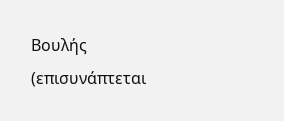Βουλής (επισυνάπτεται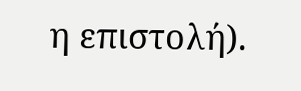η επιστολή).